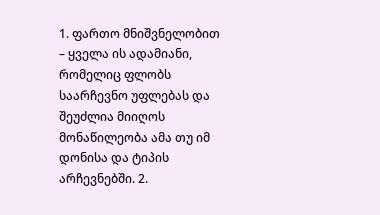1. ფართო მნიშვნელობით – ყველა ის ადამიანი, რომელიც ფლობს საარჩევნო უფლებას და შეუძლია მიიღოს მონაწილეობა ამა თუ იმ დონისა და ტიპის არჩევნებში. 2.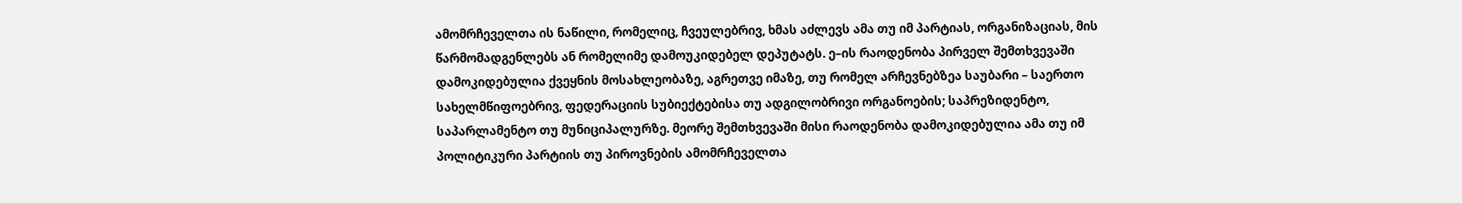ამომრჩეველთა ის ნაწილი, რომელიც, ჩვეულებრივ, ხმას აძლევს ამა თუ იმ პარტიას, ორგანიზაციას, მის წარმომადგენლებს ან რომელიმე დამოუკიდებელ დეპუტატს. ე–ის რაოდენობა პირველ შემთხვევაში დამოკიდებულია ქვეყნის მოსახლეობაზე, აგრეთვე იმაზე, თუ რომელ არჩევნებზეა საუბარი – საერთო სახელმწიფოებრივ, ფედერაციის სუბიექტებისა თუ ადგილობრივი ორგანოების; საპრეზიდენტო, საპარლამენტო თუ მუნიციპალურზე. მეორე შემთხვევაში მისი რაოდენობა დამოკიდებულია ამა თუ იმ პოლიტიკური პარტიის თუ პიროვნების ამომრჩეველთა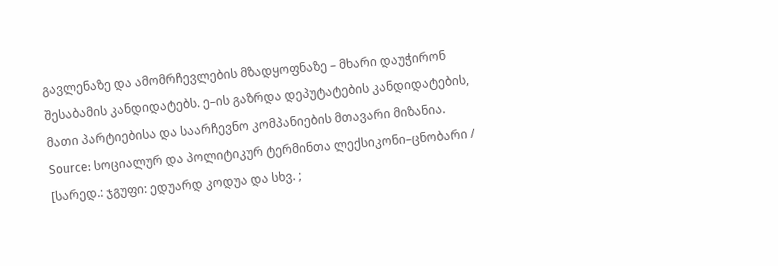გავლენაზე და ამომრჩევლების მზადყოფნაზე – მხარი დაუჭირონ შესაბამის კანდიდატებს. ე–ის გაზრდა დეპუტატების კანდიდატების, მათი პარტიებისა და საარჩევნო კომპანიების მთავარი მიზანია.
Source: სოციალურ და პოლიტიკურ ტერმინთა ლექსიკონი–ცნობარი / [სარედ.: ჯგუფი: ედუარდ კოდუა და სხვ. ;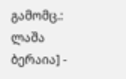გამომც.: ლაშა ბერაია] -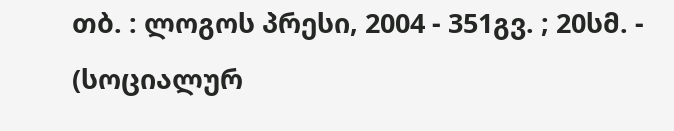თბ. : ლოგოს პრესი, 2004 - 351გვ. ; 20სმ. - (სოციალურ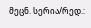მეცნ. სერია/რედ.: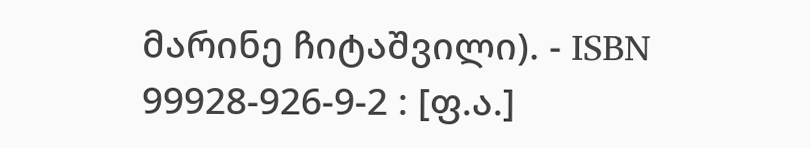მარინე ჩიტაშვილი). - ISBN 99928-926-9-2 : [ფ.ა.]